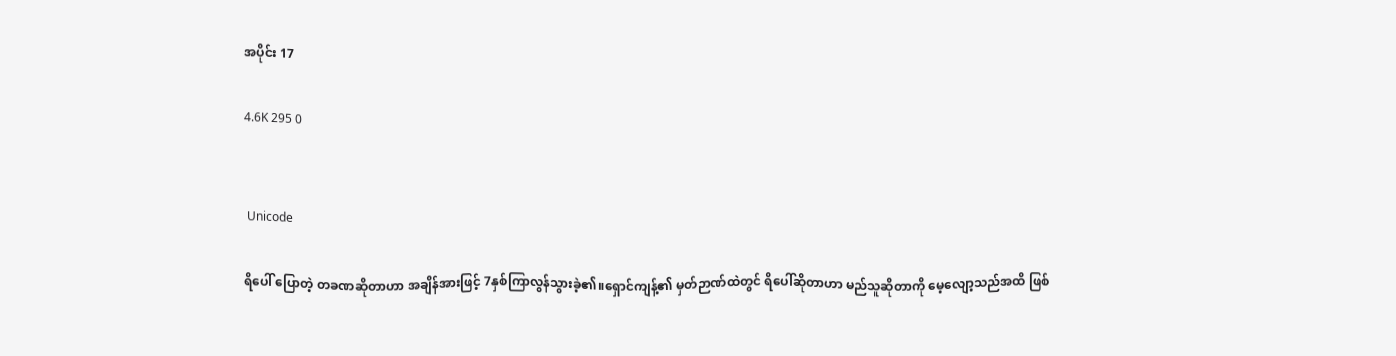အပိုင်း 17

4.6K 295 0


 Unicode

ရိပေါ် ပြောတဲ့ တခဏဆိုတာဟာ အချိန်အားဖြင့် 7နှစ်ကြာလွန်သွားခဲ့၏။ရှောင်ကျန့်၏ မှတ်ဉာဏ်ထဲတွင် ရိပေါ်ဆိုတာဟာ မည်သူဆိုတာကို မေ့လျော့သည်အထိ ဖြစ်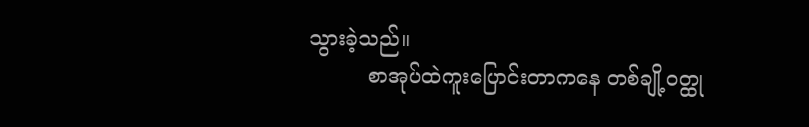သွားခဲ့သည်။
         စာအုပ်ထဲကူးပြောင်းတာကနေ တစ်ချို့၀တ္ထု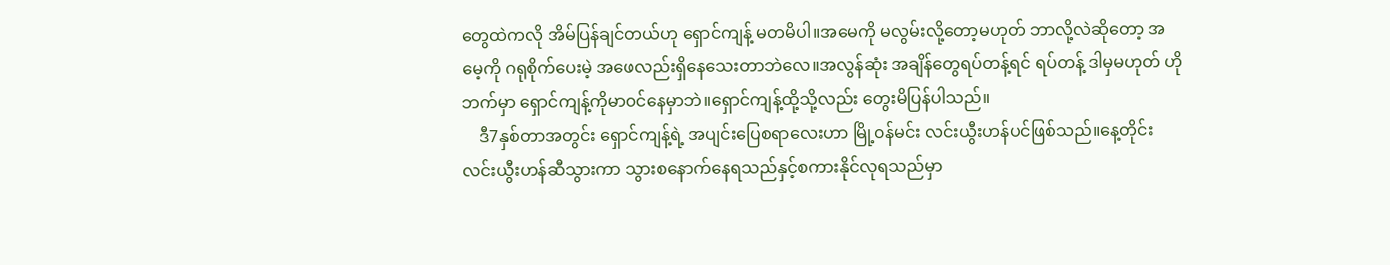တွေထဲကလို အိမ်ပြန်ချင်တယ်ဟု ရှောင်ကျန့် မတမိပါ။အမေကို မလွမ်းလို့တော့မဟုတ် ဘာလို့လဲဆိုတော့ အမေ့ကို ဂရုစိုက်ပေးမဲ့ အဖေလည်းရှိနေသေးတာဘဲလေ။အလွန်ဆုံး အချိန်တွေရပ်တန့်ရင် ရပ်တန့် ဒါမှမဟုတ် ဟိုဘက်မှာ ရှောင်ကျန့်ကိုမာ၀င်နေမှာဘဲ။ရှောင်ကျန့်ထို့သို့လည်း တွေးမိပြန်ပါသည်။
    ဒီ7နှစ်တာအတွင်း ရှောင်ကျန့်ရဲ့ အပျင်းပြေစရာလေးဟာ မြို့၀န်မင်း လင်းယွီးဟန်ပင်ဖြစ်သည်။နေ့တိုင်း လင်းယွီးဟန်ဆီသွားကာ သွားစနောက်နေရသည်နှင့်စကားနိုင်လုရသည်မှာ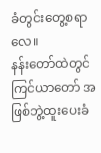ခံတွင်းတွေ့စရာလေ။
နန်းတော်ထဲတွင် ကြင်ယာတော် အဖြစ်ဘွဲ့ထူးပေးခံ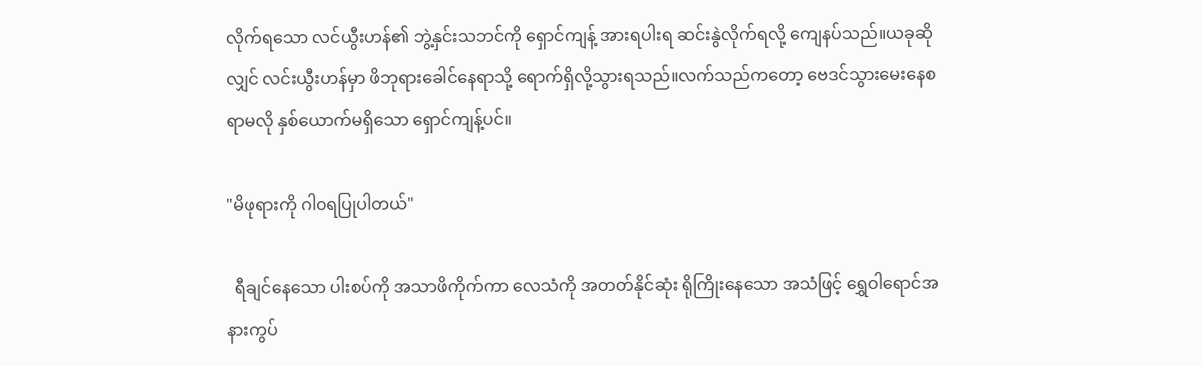လိုက်ရသော လင်ယွီးဟန်၏ ဘွဲ့နှင်းသဘင်ကို ရှောင်ကျန့် အားရပါးရ ဆင်းနွဲလိုက်ရလို့ ကျေနပ်သည်။ယခုဆိုလျှင် လင်းယွီးဟန်မှာ ဖိဘုရားခေါင်နေရာသို့ ရောက်ရှိလို့သွားရသည်။လက်သည်ကတော့ ဗေဒင်သွားမေးနေစရာမလို နှစ်ယောက်မရှိသော ရှောင်ကျန့်ပင်။

"မိဖုရားကို ဂါ၀ရပြုပါတယ်"

  ရီချင်နေသော ပါးစပ်ကို အသာဖိကိုက်ကာ လေသံကို အတတ်နိုင်ဆုံး‌ ရိုကြိုးနေသော အသံဖြင့် ရွှေဝါရောင်အနားကွပ်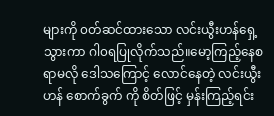များကို ၀တ်ဆင်ထားသော လင်းယွီးဟန်ရှေ့သွားကာ ဂါ၀ရပြုလိုက်သည်။မော့ကြည့်နေစရာမလို ဒေါသကြောင့် လောင်နေတဲ့ လင်းယွီးဟန် စောက်ခွက် ကို စိတ်ဖြင့် မှန်းကြည့်ရင်း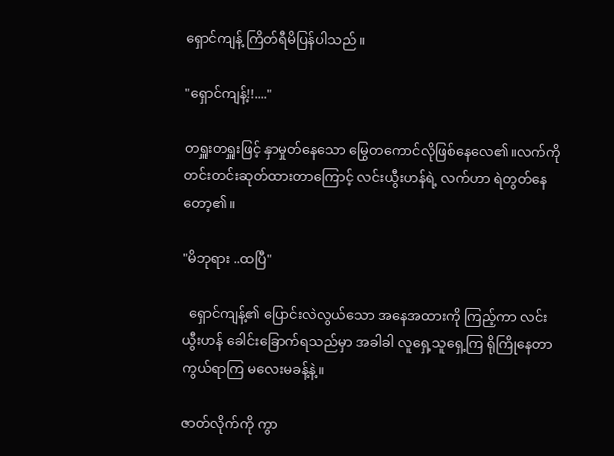ရှောင်ကျန့် ကြိတ်ရီမိပြန်ပါသည်။

"ရှောင်ကျန့်!!...."

တရှူးတရှူးဖြင့် နှာမှုတ်နေသော မြွေတကောင်လိုဖြစ်နေလေ၏။လက်ကို တင်းတင်းဆုတ်ထားတာကြောင့် လင်းယွီးဟန်ရဲ့ လက်ဟာ ရဲတွတ်နေတော့၏။

"မိဘုရား ..ထပြီ"

  ရှောင်ကျန့်၏ ပြောင်းလဲလွယ်သော အနေအထားကို ကြည့်ကာ လင်းယွီးဟန် ခေါင်းခြောက်ရသည်မှာ အခါခါ လူရှေ့သူရှေ့ကြ ရိုကြိုနေတာ ကွယ်ရာကြ မလေးမခန့်နဲ့။

ဇာတ်လိုက်ကို ကွာ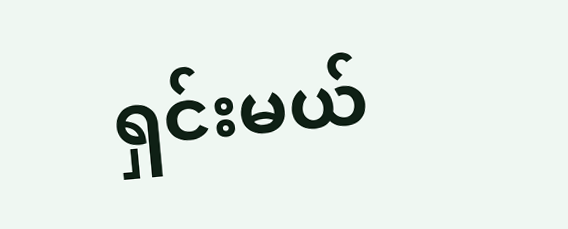ရှင်းမယ်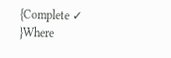{Complete ✓ }Where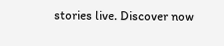stories live. Discover now